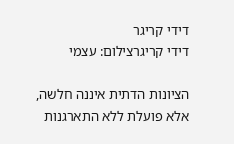דידי קריגר
דידי קריגרצילום: עצמי

הציונות הדתית איננה חלשה, אלא פועלת ללא התארגנות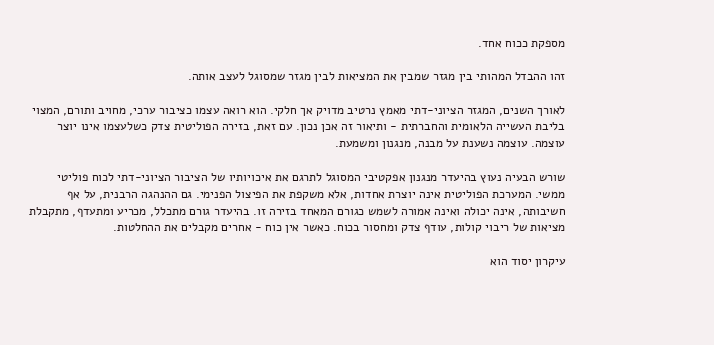מספקת ככוח אחד.

זהו ההבדל המהותי בין מגזר שמבין את המציאות לבין מגזר שמסוגל לעצב אותה.

לאורך השנים, המגזר הציוני-דתי מאמץ נרטיב מדויק אך חלקי. הוא רואה עצמו כציבור ערכי, מחויב ותורם, המצוי בליבת העשייה הלאומית והחברתית - ותיאור זה אכן נכון. עם זאת, בזירה הפוליטית צדק כשלעצמו אינו יוצר עוצמה. עוצמה נשענת על מבנה, מנגנון ומשמעת.

שורש הבעיה נעוץ בהיעדר מנגנון אפקטיבי המסוגל לתרגם את איכויותיו של הציבור הציוני-דתי לכוח פוליטי ממשי. המערכת הפוליטית אינה יוצרת אחדות, אלא משקפת את הפיצול הפנימי. גם ההנהגה הרבנית, על אף חשיבותה, אינה יכולה ואינה אמורה לשמש כגורם המאחד בזירה זו. בהיעדר גורם מתכלל, מכריע ומתעדף, מתקבלת מציאות של ריבוי קולות, עודף צדק ומחסור בכוח. כאשר אין כוח - אחרים מקבלים את ההחלטות.

עיקרון יסוד הוא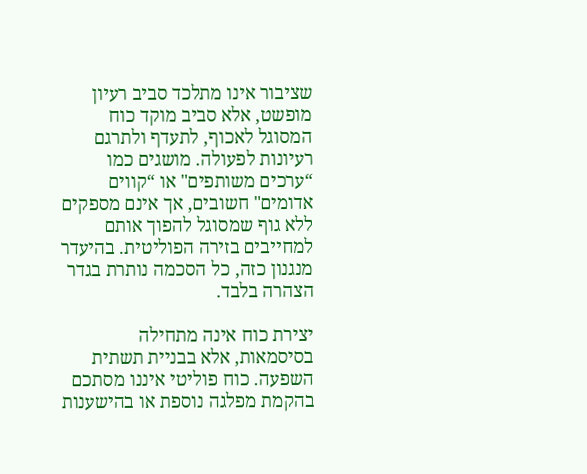שציבור אינו מתלכד סביב רעיון מופשט, אלא סביב מוקד כוח המסוגל לאכוף, לתעדף ולתרגם רעיונות לפעולה. מושגים כמו “ערכים משותפים" או “קווים אדומים" חשובים, אך אינם מספקים ללא גוף שמסוגל להפוך אותם למחייבים בזירה הפוליטית. בהיעדר מנגנון כזה, כל הסכמה נותרת בגדר הצהרה בלבד.

יצירת כוח אינה מתחילה בסיסמאות, אלא בבניית תשתית השפעה. כוח פוליטי איננו מסתכם בהקמת מפלגה נוספת או בהישענות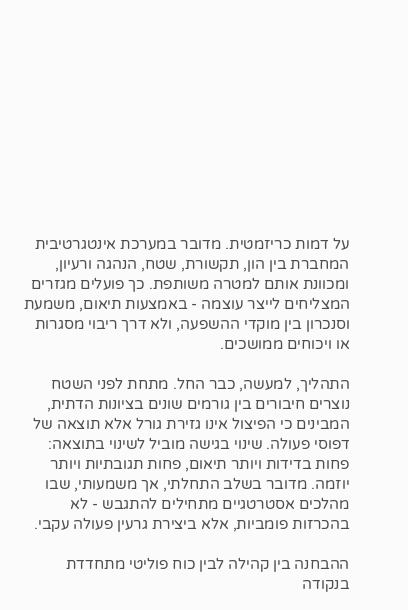על דמות כריזמטית. מדובר במערכת אינטגרטיבית המחברת בין הון, תקשורת, שטח, הנהגה ורעיון, ומכוונת אותם למטרה משותפת. כך פועלים מגזרים המצליחים לייצר עוצמה - באמצעות תיאום, משמעת וסנכרון בין מוקדי ההשפעה, ולא דרך ריבוי מסגרות או ויכוחים ממושכים.

התהליך, למעשה, כבר החל. מתחת לפני השטח נוצרים חיבורים בין גורמים שונים בציונות הדתית, המבינים כי הפיצול אינו גזירת גורל אלא תוצאה של דפוסי פעולה. שינוי בגישה מוביל לשינוי בתוצאה: פחות בדידות ויותר תיאום, פחות תגובתיות ויותר יוזמה. מדובר בשלב התחלתי, אך משמעותי, שבו מהלכים אסטרטגיים מתחילים להתגבש - לא בהכרזות פומביות, אלא ביצירת גרעין פעולה עקבי.

ההבחנה בין קהילה לבין כוח פוליטי מתחדדת בנקודה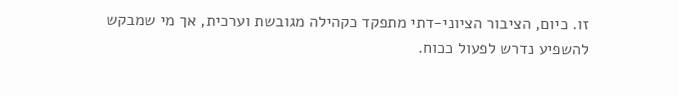זו. כיום, הציבור הציוני-דתי מתפקד כקהילה מגובשת וערכית, אך מי שמבקש להשפיע נדרש לפעול ככוח.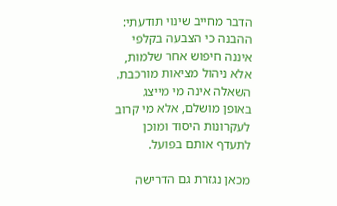הדבר מחייב שינוי תודעתי: ההבנה כי הצבעה בקלפי איננה חיפוש אחר שלמות, אלא ניהול מציאות מורכבת. השאלה אינה מי מייצג באופן מושלם, אלא מי קרוב לעקרונות היסוד ומוכן לתעדף אותם בפועל.

מכאן נגזרת גם הדרישה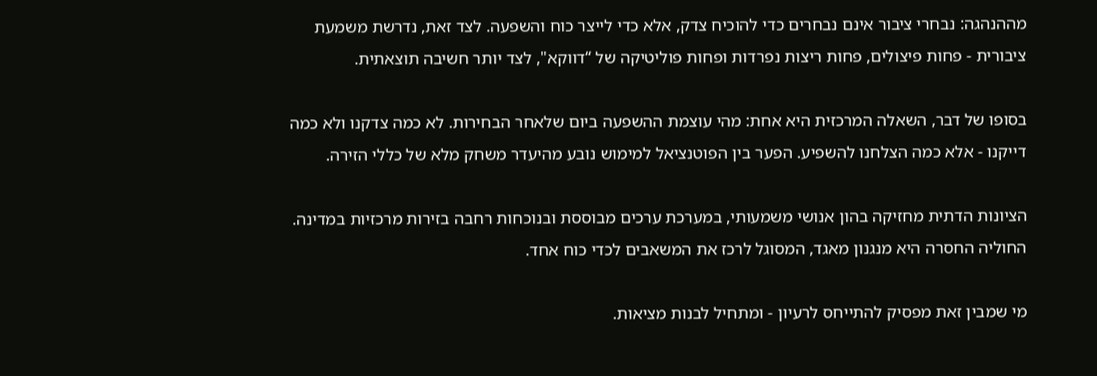מההנהגה: נבחרי ציבור אינם נבחרים כדי להוכיח צדק, אלא כדי לייצר כוח והשפעה. לצד זאת, נדרשת משמעת ציבורית - פחות פיצולים, פחות ריצות נפרדות ופחות פוליטיקה של “דווקא", לצד יותר חשיבה תוצאתית.

בסופו של דבר, השאלה המרכזית היא אחת: מהי עוצמת ההשפעה ביום שלאחר הבחירות. לא כמה צדקנו ולא כמה דייקנו - אלא כמה הצלחנו להשפיע. הפער בין הפוטנציאל למימוש נובע מהיעדר משחק מלא של כללי הזירה.

הציונות הדתית מחזיקה בהון אנושי משמעותי, במערכת ערכים מבוססת ובנוכחות רחבה בזירות מרכזיות במדינה. החוליה החסרה היא מנגנון מאגד, המסוגל לרכז את המשאבים לכדי כוח אחד.

מי שמבין זאת מפסיק להתייחס לרעיון - ומתחיל לבנות מציאות.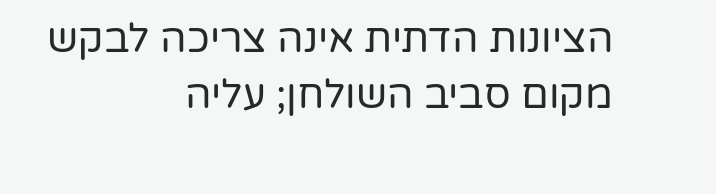הציונות הדתית אינה צריכה לבקש מקום סביב השולחן; עליה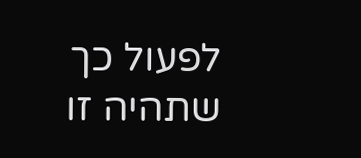לפעול כך שתהיה זו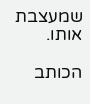שמעצבת אותו.

הכותב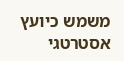משמש כיועץ אסטרטגי